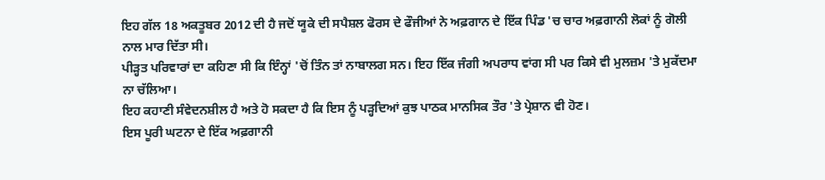ਇਹ ਗੱਲ 18 ਅਕਤੂਬਰ 2012 ਦੀ ਹੈ ਜਦੋਂ ਯੂਕੇ ਦੀ ਸਪੈਸ਼ਲ ਫੋਰਸ ਦੇ ਫੌਜੀਆਂ ਨੇ ਅਫ਼ਗਾਨ ਦੇ ਇੱਕ ਪਿੰਡ 'ਚ ਚਾਰ ਅਫ਼ਗਾਨੀ ਲੋਕਾਂ ਨੂੰ ਗੋਲੀ ਨਾਲ ਮਾਰ ਦਿੱਤਾ ਸੀ।
ਪੀੜ੍ਹਤ ਪਰਿਵਾਰਾਂ ਦਾ ਕਹਿਣਾ ਸੀ ਕਿ ਇੰਨ੍ਹਾਂ 'ਚੋਂ ਤਿੰਨ ਤਾਂ ਨਾਬਾਲਗ ਸਨ। ਇਹ ਇੱਕ ਜੰਗੀ ਅਪਰਾਧ ਵਾਂਗ ਸੀ ਪਰ ਕਿਸੇ ਵੀ ਮੁਲਜ਼ਮ 'ਤੇ ਮੁਕੱਦਮਾ ਨਾ ਚੱਲਿਆ।
ਇਹ ਕਹਾਣੀ ਸੰਵੇਦਨਸ਼ੀਲ ਹੈ ਅਤੇ ਹੋ ਸਕਦਾ ਹੈ ਕਿ ਇਸ ਨੂੰ ਪੜ੍ਹਦਿਆਂ ਕੁਝ ਪਾਠਕ ਮਾਨਸਿਕ ਤੌਰ 'ਤੇ ਪ੍ਰੇਸ਼ਾਨ ਵੀ ਹੋਣ।
ਇਸ ਪੂਰੀ ਘਟਨਾ ਦੇ ਇੱਕ ਅਫ਼ਗਾਨੀ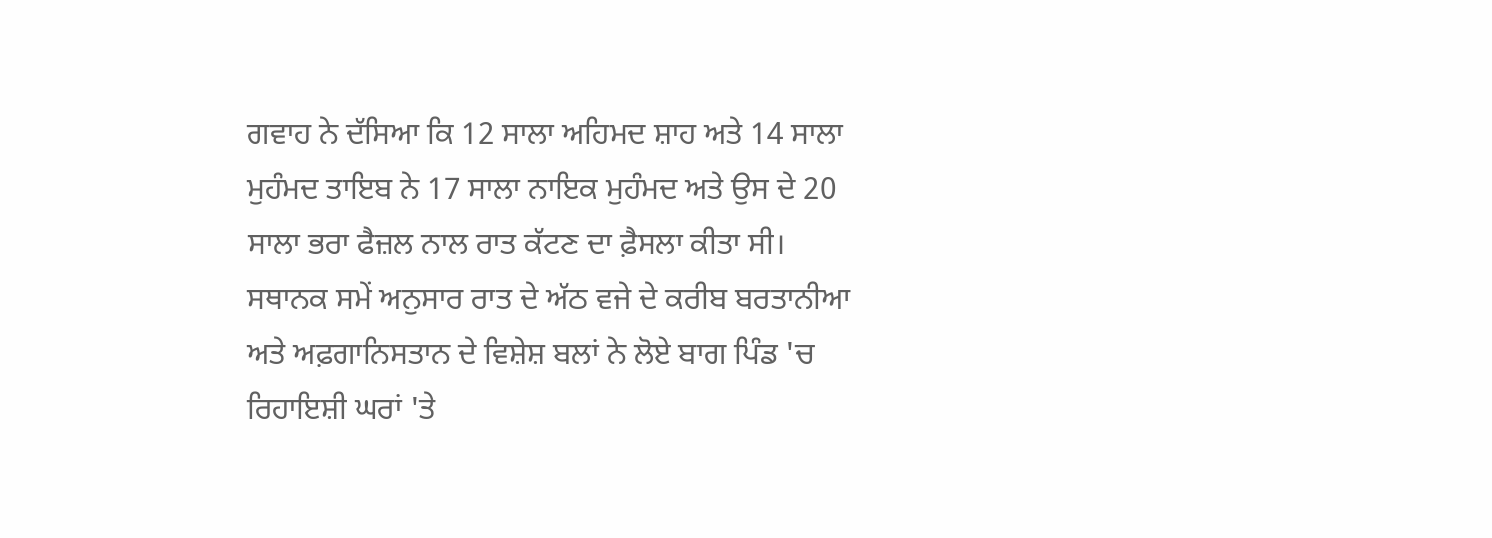ਗਵਾਹ ਨੇ ਦੱਸਿਆ ਕਿ 12 ਸਾਲਾ ਅਹਿਮਦ ਸ਼ਾਹ ਅਤੇ 14 ਸਾਲਾ ਮੁਹੰਮਦ ਤਾਇਬ ਨੇ 17 ਸਾਲਾ ਨਾਇਕ ਮੁਹੰਮਦ ਅਤੇ ਉਸ ਦੇ 20 ਸਾਲਾ ਭਰਾ ਫੈਜ਼ਲ ਨਾਲ ਰਾਤ ਕੱਟਣ ਦਾ ਫ਼ੈਸਲਾ ਕੀਤਾ ਸੀ।
ਸਥਾਨਕ ਸਮੇਂ ਅਨੁਸਾਰ ਰਾਤ ਦੇ ਅੱਠ ਵਜੇ ਦੇ ਕਰੀਬ ਬਰਤਾਨੀਆ ਅਤੇ ਅਫ਼ਗਾਨਿਸਤਾਨ ਦੇ ਵਿਸ਼ੇਸ਼ ਬਲਾਂ ਨੇ ਲੋਏ ਬਾਗ ਪਿੰਡ 'ਚ ਰਿਹਾਇਸ਼ੀ ਘਰਾਂ 'ਤੇ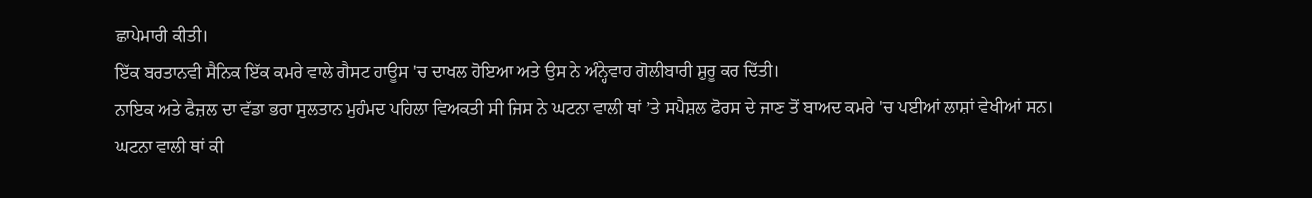ਛਾਪੇਮਾਰੀ ਕੀਤੀ।
ਇੱਕ ਬਰਤਾਨਵੀ ਸੈਨਿਕ ਇੱਕ ਕਮਰੇ ਵਾਲੇ ਗੈਸਟ ਹਾਊਸ 'ਚ ਦਾਖਲ ਹੋਇਆ ਅਤੇ ਉਸ ਨੇ ਅੰਨ੍ਹੇਵਾਹ ਗੋਲੀਬਾਰੀ ਸ਼ੁਰੂ ਕਰ ਦਿੱਤੀ।
ਨਾਇਕ ਅਤੇ ਫੈਜ਼ਲ ਦਾ ਵੱਡਾ ਭਰਾ ਸੁਲਤਾਨ ਮੁਹੰਮਦ ਪਹਿਲਾ ਵਿਅਕਤੀ ਸੀ ਜਿਸ ਨੇ ਘਟਨਾ ਵਾਲੀ ਥਾਂ ’ਤੇ ਸਪੈਸ਼ਲ ਫੋਰਸ ਦੇ ਜਾਣ ਤੋਂ ਬਾਅਦ ਕਮਰੇ 'ਚ ਪਈਆਂ ਲਾਸ਼ਾਂ ਵੇਖੀਆਂ ਸਨ।
ਘਟਨਾ ਵਾਲੀ ਥਾਂ ਕੀ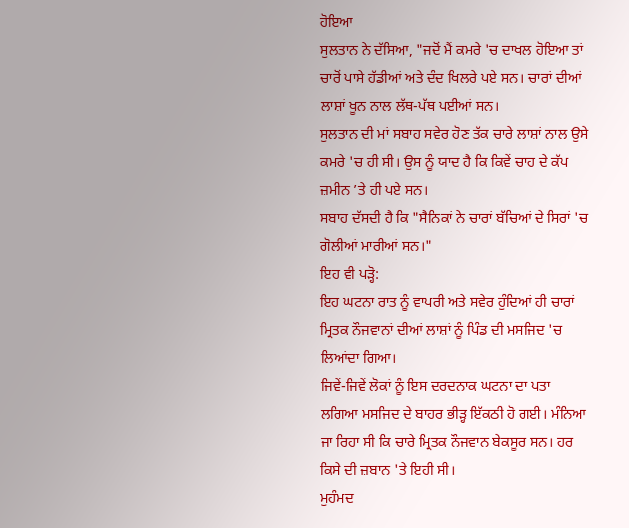ਹੋਇਆ
ਸੁਲਤਾਨ ਨੇ ਦੱਸਿਆ, "ਜਦੋਂ ਮੈਂ ਕਮਰੇ 'ਚ ਦਾਖਲ ਹੋਇਆ ਤਾਂ ਚਾਰੋਂ ਪਾਸੇ ਹੱਡੀਆਂ ਅਤੇ ਦੰਦ ਖਿਲਰੇ ਪਏ ਸਨ। ਚਾਰਾਂ ਦੀਆਂ ਲਾਸ਼ਾਂ ਖੂਨ ਨਾਲ ਲੱਥ-ਪੱਥ ਪਈਆਂ ਸਨ।
ਸੁਲਤਾਨ ਦੀ ਮਾਂ ਸਬਾਹ ਸਵੇਰ ਹੋਣ ਤੱਕ ਚਾਰੇ ਲਾਸ਼ਾਂ ਨਾਲ ਉਸੇ ਕਮਰੇ 'ਚ ਹੀ ਸੀ। ਉਸ ਨੂੰ ਯਾਦ ਹੈ ਕਿ ਕਿਵੇਂ ਚਾਹ ਦੇ ਕੱਪ ਜ਼ਮੀਨ ’ਤੇ ਹੀ ਪਏ ਸਨ।
ਸਬਾਹ ਦੱਸਦੀ ਹੈ ਕਿ "ਸੈਨਿਕਾਂ ਨੇ ਚਾਰਾਂ ਬੱਚਿਆਂ ਦੇ ਸਿਰਾਂ 'ਚ ਗੋਲੀਆਂ ਮਾਰੀਆਂ ਸਨ।"
ਇਹ ਵੀ ਪੜ੍ਹੋ:
ਇਹ ਘਟਨਾ ਰਾਤ ਨੂੰ ਵਾਪਰੀ ਅਤੇ ਸਵੇਰ ਹੁੰਦਿਆਂ ਹੀ ਚਾਰਾਂ ਮ੍ਰਿਤਕ ਨੌਜਵਾਨਾਂ ਦੀਆਂ ਲਾਸ਼ਾਂ ਨੂੰ ਪਿੰਡ ਦੀ ਮਸਜਿਦ 'ਚ ਲਿਆਂਦਾ ਗਿਆ।
ਜਿਵੇਂ-ਜਿਵੇਂ ਲੋਕਾਂ ਨੂੰ ਇਸ ਦਰਦਨਾਕ ਘਟਨਾ ਦਾ ਪਤਾ ਲਗਿਆ ਮਸਜਿਦ ਦੇ ਬਾਹਰ ਭੀੜ੍ਹ ਇੱਕਠੀ ਹੋ ਗਈ। ਮੰਨਿਆ ਜਾ ਰਿਹਾ ਸੀ ਕਿ ਚਾਰੇ ਮ੍ਰਿਤਕ ਨੌਜਵਾਨ ਬੇਕਸੂਰ ਸਨ। ਹਰ ਕਿਸੇ ਦੀ ਜ਼ਬਾਨ 'ਤੇ ਇਹੀ ਸੀ।
ਮੁਹੰਮਦ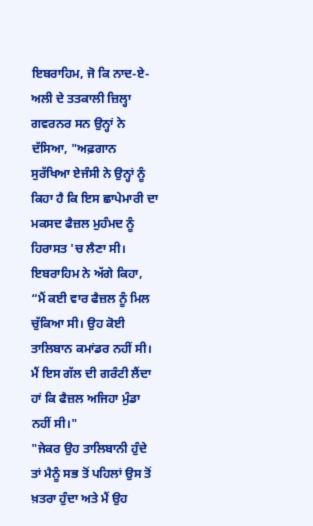ਇਬਰਾਹਿਮ, ਜੋ ਕਿ ਨਾਦ-ਏ-ਅਲੀ ਦੇ ਤਤਕਾਲੀ ਜ਼ਿਲ੍ਹਾ ਗਵਰਨਰ ਸਨ ਉਨ੍ਹਾਂ ਨੇ ਦੱਸਿਆ, "ਅਫ਼ਗਾਨ ਸੁਰੱਖਿਆ ਏਜੰਸੀ ਨੇ ਉਨ੍ਹਾਂ ਨੂੰ ਕਿਹਾ ਹੈ ਕਿ ਇਸ ਛਾਪੇਮਾਰੀ ਦਾ ਮਕਸਦ ਫੈਜ਼ਲ ਮੁਹੰਮਦ ਨੂੰ ਹਿਰਾਸਤ 'ਚ ਲੈਣਾ ਸੀ।
ਇਬਰਾਹਿਮ ਨੇ ਅੱਗੇ ਕਿਹਾ, “ਮੈਂ ਕਈ ਵਾਰ ਫੈਜ਼ਲ ਨੂੰ ਮਿਲ ਚੁੱਕਿਆ ਸੀ। ਉਹ ਕੋਈ ਤਾਲਿਬਾਨ ਕਮਾਂਡਰ ਨਹੀਂ ਸੀ। ਮੈਂ ਇਸ ਗੱਲ ਦੀ ਗਰੰਟੀ ਲੈਂਦਾ ਹਾਂ ਕਿ ਫੈਜ਼ਲ ਅਜਿਹਾ ਮੁੰਡਾ ਨਹੀਂ ਸੀ।"
"ਜੇਕਰ ਉਹ ਤਾਲਿਬਾਨੀ ਹੁੰਦੇ ਤਾਂ ਮੈਨੂੰ ਸਭ ਤੋਂ ਪਹਿਲਾਂ ਉਸ ਤੋਂ ਖ਼ਤਰਾ ਹੁੰਦਾ ਅਤੇ ਮੈਂ ਉਹ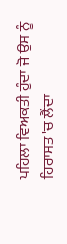ਪਹਿਲਾ ਵਿਅਕਤੀ ਹੁੰਦਾ ਜੋ ਉਸ ਨੂੰ ਹਿਰਾਸਤ 'ਚ ਲੈਂਦਾ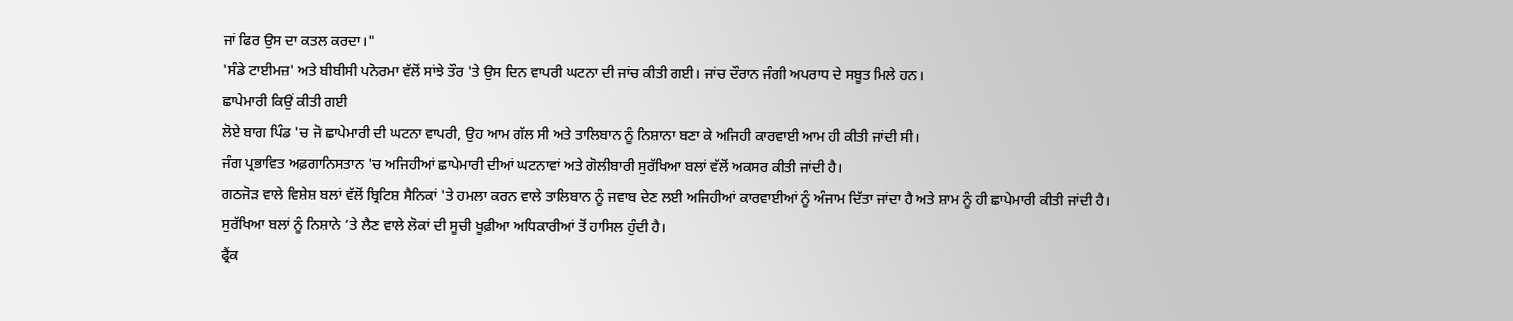ਜਾਂ ਫਿਰ ਉਸ ਦਾ ਕਤਲ ਕਰਦਾ।"
'ਸੰਡੇ ਟਾਈਮਜ਼' ਅਤੇ ਬੀਬੀਸੀ ਪਨੋਰਮਾ ਵੱਲੋਂ ਸਾਂਝੇ ਤੌਰ 'ਤੇ ਉਸ ਦਿਨ ਵਾਪਰੀ ਘਟਨਾ ਦੀ ਜਾਂਚ ਕੀਤੀ ਗਈ। ਜਾਂਚ ਦੌਰਾਨ ਜੰਗੀ ਅਪਰਾਧ ਦੇ ਸਬੂਤ ਮਿਲੇ ਹਨ।
ਛਾਪੇਮਾਰੀ ਕਿਉਂ ਕੀਤੀ ਗਈ
ਲੋਏ ਬਾਗ ਪਿੰਡ 'ਚ ਜੋ ਛਾਪੇਮਾਰੀ ਦੀ ਘਟਨਾ ਵਾਪਰੀ, ਉਹ ਆਮ ਗੱਲ ਸੀ ਅਤੇ ਤਾਲਿਬਾਨ ਨੂੰ ਨਿਸ਼ਾਨਾ ਬਣਾ ਕੇ ਅਜਿਹੀ ਕਾਰਵਾਈ ਆਮ ਹੀ ਕੀਤੀ ਜਾਂਦੀ ਸੀ।
ਜੰਗ ਪ੍ਰਭਾਵਿਤ ਅਫ਼ਗਾਨਿਸਤਾਨ 'ਚ ਅਜਿਹੀਆਂ ਛਾਪੇਮਾਰੀ ਦੀਆਂ ਘਟਨਾਵਾਂ ਅਤੇ ਗੋਲੀਬਾਰੀ ਸੁਰੱਖਿਆ ਬਲਾਂ ਵੱਲੋਂ ਅਕਸਰ ਕੀਤੀ ਜਾਂਦੀ ਹੈ।
ਗਠਜੋੜ ਵਾਲੇ ਵਿਸ਼ੇਸ਼ ਬਲਾਂ ਵੱਲੋਂ ਬ੍ਰਿਟਿਸ਼ ਸੈਨਿਕਾਂ 'ਤੇ ਹਮਲਾ ਕਰਨ ਵਾਲੇ ਤਾਲਿਬਾਨ ਨੂੰ ਜਵਾਬ ਦੇਣ ਲਈ ਅਜਿਹੀਆਂ ਕਾਰਵਾਈਆਂ ਨੂੰ ਅੰਜਾਮ ਦਿੱਤਾ ਜਾਂਦਾ ਹੈ ਅਤੇ ਸ਼ਾਮ ਨੂੰ ਹੀ ਛਾਪੇਮਾਰੀ ਕੀਤੀ ਜਾਂਦੀ ਹੈ।
ਸੁਰੱਖਿਆ ਬਲਾਂ ਨੂੰ ਨਿਸ਼ਾਨੇ ’ਤੇ ਲੈਣ ਵਾਲੇ ਲੋਕਾਂ ਦੀ ਸੂਚੀ ਖੂਫ਼ੀਆ ਅਧਿਕਾਰੀਆਂ ਤੋਂ ਹਾਸਿਲ ਹੁੰਦੀ ਹੈ।
ਫ੍ਰੈਂਕ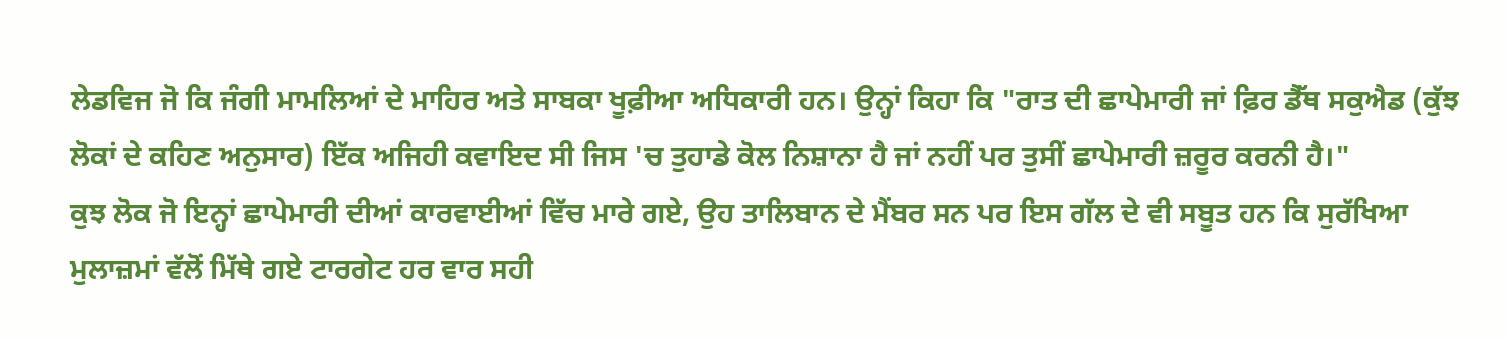ਲੇਡਵਿਜ ਜੋ ਕਿ ਜੰਗੀ ਮਾਮਲਿਆਂ ਦੇ ਮਾਹਿਰ ਅਤੇ ਸਾਬਕਾ ਖੂਫ਼ੀਆ ਅਧਿਕਾਰੀ ਹਨ। ਉਨ੍ਹਾਂ ਕਿਹਾ ਕਿ "ਰਾਤ ਦੀ ਛਾਪੇਮਾਰੀ ਜਾਂ ਫ਼ਿਰ ਡੈੱਥ ਸਕੁਐਡ (ਕੁੱਝ ਲੋਕਾਂ ਦੇ ਕਹਿਣ ਅਨੁਸਾਰ) ਇੱਕ ਅਜਿਹੀ ਕਵਾਇਦ ਸੀ ਜਿਸ 'ਚ ਤੁਹਾਡੇ ਕੋਲ ਨਿਸ਼ਾਨਾ ਹੈ ਜਾਂ ਨਹੀਂ ਪਰ ਤੁਸੀਂ ਛਾਪੇਮਾਰੀ ਜ਼ਰੂਰ ਕਰਨੀ ਹੈ।"
ਕੁਝ ਲੋਕ ਜੋ ਇਨ੍ਹਾਂ ਛਾਪੇਮਾਰੀ ਦੀਆਂ ਕਾਰਵਾਈਆਂ ਵਿੱਚ ਮਾਰੇ ਗਏ, ਉਹ ਤਾਲਿਬਾਨ ਦੇ ਮੈਂਬਰ ਸਨ ਪਰ ਇਸ ਗੱਲ ਦੇ ਵੀ ਸਬੂਤ ਹਨ ਕਿ ਸੁਰੱਖਿਆ ਮੁਲਾਜ਼ਮਾਂ ਵੱਲੋਂ ਮਿੱਥੇ ਗਏ ਟਾਰਗੇਟ ਹਰ ਵਾਰ ਸਹੀ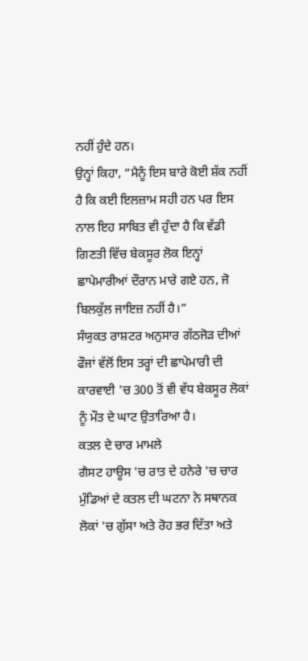ਨਹੀਂ ਹੁੰਦੇ ਹਨ।
ਉਨ੍ਹਾਂ ਕਿਹਾ, “ਮੈਨੂੰ ਇਸ ਬਾਰੇ ਕੋਈ ਸ਼ੱਕ ਨਹੀਂ ਹੈ ਕਿ ਕਈ ਇਲਜ਼ਾਮ ਸਹੀ ਹਨ ਪਰ ਇਸ ਨਾਲ ਇਹ ਸਾਬਿਤ ਵੀ ਹੁੰਦਾ ਹੈ ਕਿ ਵੱਡੀ ਗਿਣਤੀ ਵਿੱਚ ਬੇਕਸੂਰ ਲੋਕ ਇਨ੍ਹਾਂ ਛਾਪੇਮਾਰੀਆਂ ਦੌਰਾਨ ਮਾਰੇ ਗਏ ਹਨ, ਜੋ ਬਿਲਕੁੱਲ ਜਾਇਜ਼ ਨਹੀਂ ਹੈ।”
ਸੰਯੁਕਤ ਰਾਸ਼ਟਰ ਅਨੁਸਾਰ ਗੱਠਜੋੜ ਦੀਆਂ ਫੌਜਾਂ ਵੱਲੋਂ ਇਸ ਤਰ੍ਹਾਂ ਦੀ ਛਾਪੇਮਾਰੀ ਦੀ ਕਾਰਵਾਈ 'ਚ 300 ਤੋਂ ਵੀ ਵੱਧ ਬੇਕਸੂਰ ਲੋਕਾਂ ਨੂੰ ਮੌਤ ਦੇ ਘਾਟ ਉਤਾਰਿਆ ਹੈ।
ਕਤਲ ਦੇ ਚਾਰ ਮਾਮਲੇ
ਗੈਸਟ ਹਾਊਸ 'ਚ ਰਾਤ ਦੇ ਹਨੇਰੇ 'ਚ ਚਾਰ ਮੁੰਡਿਆਂ ਦੇ ਕਤਲ ਦੀ ਘਟਨਾ ਨੇ ਸਥਾਨਕ ਲੋਕਾਂ 'ਚ ਗੁੱਸਾ ਅਤੇ ਰੋਹ ਭਰ ਦਿੱਤਾ ਅਤੇ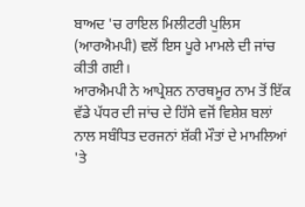ਬਾਅਦ 'ਚ ਰਾਇਲ ਮਿਲੀਟਰੀ ਪੁਲਿਸ (ਆਰਐਮਪੀ) ਵਲੋਂ ਇਸ ਪੂਰੇ ਮਾਮਲੇ ਦੀ ਜਾਂਚ ਕੀਤੀ ਗਈ।
ਆਰਐਮਪੀ ਨੇ ਆਪ੍ਰੇਸ਼ਨ ਨਾਰਥਮੂਰ ਨਾਮ ਤੋਂ ਇੱਕ ਵੱਡੇ ਪੱਧਰ ਦੀ ਜਾਂਚ ਦੇ ਹਿੱਸੇ ਵਜੋਂ ਵਿਸ਼ੇਸ਼ ਬਲਾਂ ਨਾਲ ਸਬੰਧਿਤ ਦਰਜਨਾਂ ਸ਼ੱਕੀ ਮੌਤਾਂ ਦੇ ਮਾਮਲਿਆਂ 'ਤੇ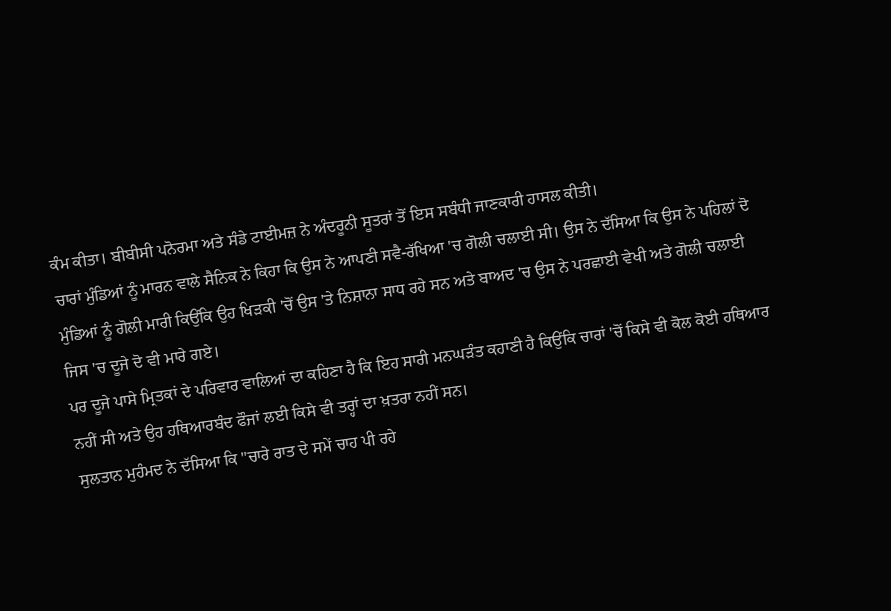ਕੰਮ ਕੀਤਾ। ਬੀਬੀਸੀ ਪਨੋਰਮਾ ਅਤੇ ਸੰਡੇ ਟਾਈਮਜ਼ ਨੇ ਅੰਦਰੂਨੀ ਸੂਤਰਾਂ ਤੋਂ ਇਸ ਸਬੰਧੀ ਜਾਣਕਾਰੀ ਹਾਸਲ ਕੀਤੀ।
ਚਾਰਾਂ ਮੁੰਡਿਆਂ ਨੂੰ ਮਾਰਨ ਵਾਲੇ ਸੈਨਿਕ ਨੇ ਕਿਹਾ ਕਿ ਉਸ ਨੇ ਆਪਣੀ ਸਵੈ-ਰੱਖਿਆ 'ਚ ਗੋਲੀ ਚਲਾਈ ਸੀ। ਉਸ ਨੇ ਦੱਸਿਆ ਕਿ ਉਸ ਨੇ ਪਹਿਲਾਂ ਦੋ ਮੁੰਡਿਆਂ ਨੂੰ ਗੋਲੀ ਮਾਰੀ ਕਿਉਂਕਿ ਉਹ ਖਿੜਕੀ 'ਚੋਂ ਉਸ 'ਤੇ ਨਿਸ਼ਾਨਾ ਸਾਧ ਰਹੇ ਸਨ ਅਤੇ ਬਾਅਦ 'ਚ ਉਸ ਨੇ ਪਰਛਾਈ ਵੇਖੀ ਅਤੇ ਗੋਲੀ ਚਲਾਈ ਜਿਸ 'ਚ ਦੂਜੇ ਦੋ ਵੀ ਮਾਰੇ ਗਏ।
ਪਰ ਦੂਜੇ ਪਾਸੇ ਮ੍ਰਿਤਕਾਂ ਦੇ ਪਰਿਵਾਰ ਵਾਲਿਆਂ ਦਾ ਕਹਿਣਾ ਹੈ ਕਿ ਇਹ ਸਾਰੀ ਮਨਘੜੰਤ ਕਹਾਣੀ ਹੈ ਕਿਉਂਕਿ ਚਾਰਾਂ 'ਚੋਂ ਕਿਸੇ ਵੀ ਕੋਲ ਕੋਈ ਹਥਿਆਰ ਨਹੀਂ ਸੀ ਅਤੇ ਉਹ ਹਥਿਆਰਬੰਦ ਫੌਜਾਂ ਲਈ ਕਿਸੇ ਵੀ ਤਰ੍ਹਾਂ ਦਾ ਖ਼ਤਰਾ ਨਹੀਂ ਸਨ।
ਸੁਲਤਾਨ ਮੁਹੰਮਦ ਨੇ ਦੱਸਿਆ ਕਿ "ਚਾਰੇ ਰਾਤ ਦੇ ਸਮੇਂ ਚਾਹ ਪੀ ਰਹੇ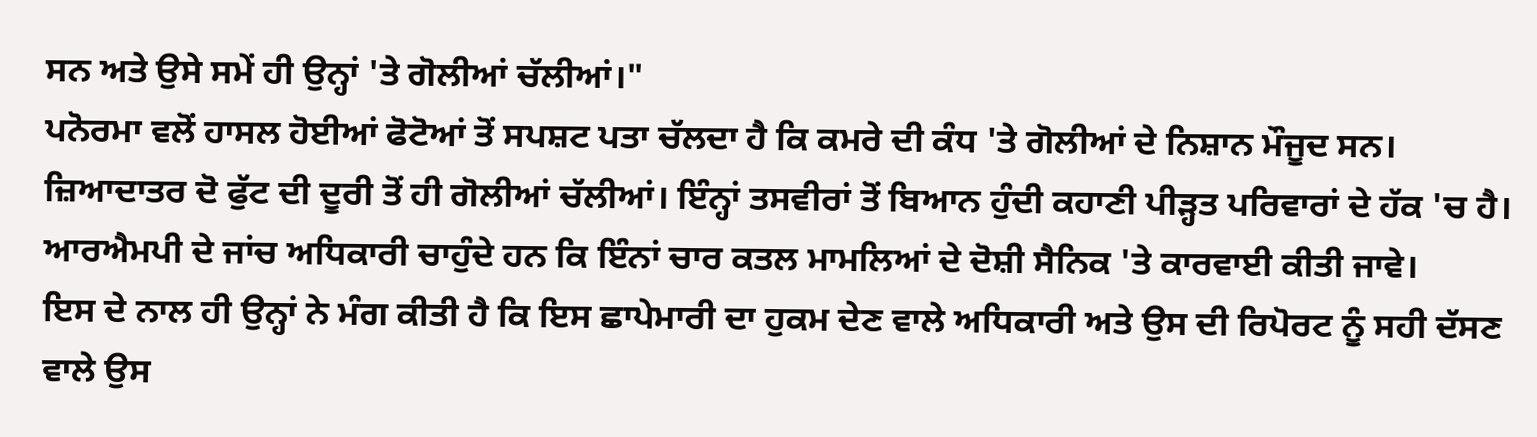ਸਨ ਅਤੇ ਉਸੇ ਸਮੇਂ ਹੀ ਉਨ੍ਹਾਂ 'ਤੇ ਗੋਲੀਆਂ ਚੱਲੀਆਂ।"
ਪਨੋਰਮਾ ਵਲੋਂ ਹਾਸਲ ਹੋਈਆਂ ਫੋਟੋਆਂ ਤੋਂ ਸਪਸ਼ਟ ਪਤਾ ਚੱਲਦਾ ਹੈ ਕਿ ਕਮਰੇ ਦੀ ਕੰਧ 'ਤੇ ਗੋਲੀਆਂ ਦੇ ਨਿਸ਼ਾਨ ਮੌਜੂਦ ਸਨ। ਜ਼ਿਆਦਾਤਰ ਦੋ ਫੁੱਟ ਦੀ ਦੂਰੀ ਤੋਂ ਹੀ ਗੋਲੀਆਂ ਚੱਲੀਆਂ। ਇੰਨ੍ਹਾਂ ਤਸਵੀਰਾਂ ਤੋਂ ਬਿਆਨ ਹੁੰਦੀ ਕਹਾਣੀ ਪੀੜ੍ਹਤ ਪਰਿਵਾਰਾਂ ਦੇ ਹੱਕ 'ਚ ਹੈ।
ਆਰਐਮਪੀ ਦੇ ਜਾਂਚ ਅਧਿਕਾਰੀ ਚਾਹੁੰਦੇ ਹਨ ਕਿ ਇੰਨਾਂ ਚਾਰ ਕਤਲ ਮਾਮਲਿਆਂ ਦੇ ਦੋਸ਼ੀ ਸੈਨਿਕ 'ਤੇ ਕਾਰਵਾਈ ਕੀਤੀ ਜਾਵੇ।
ਇਸ ਦੇ ਨਾਲ ਹੀ ਉਨ੍ਹਾਂ ਨੇ ਮੰਗ ਕੀਤੀ ਹੈ ਕਿ ਇਸ ਛਾਪੇਮਾਰੀ ਦਾ ਹੁਕਮ ਦੇਣ ਵਾਲੇ ਅਧਿਕਾਰੀ ਅਤੇ ਉਸ ਦੀ ਰਿਪੋਰਟ ਨੂੰ ਸਹੀ ਦੱਸਣ ਵਾਲੇ ਉਸ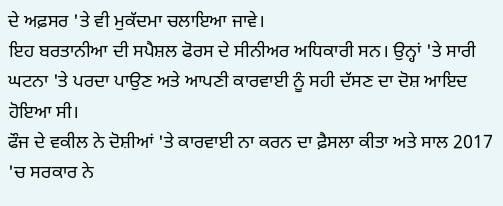ਦੇ ਅਫ਼ਸਰ 'ਤੇ ਵੀ ਮੁਕੱਦਮਾ ਚਲਾਇਆ ਜਾਵੇ।
ਇਹ ਬਰਤਾਨੀਆ ਦੀ ਸਪੈਸ਼ਲ ਫੋਰਸ ਦੇ ਸੀਨੀਅਰ ਅਧਿਕਾਰੀ ਸਨ। ਉਨ੍ਹਾਂ 'ਤੇ ਸਾਰੀ ਘਟਨਾ 'ਤੇ ਪਰਦਾ ਪਾਉਣ ਅਤੇ ਆਪਣੀ ਕਾਰਵਾਈ ਨੂੰ ਸਹੀ ਦੱਸਣ ਦਾ ਦੋਸ਼ ਆਇਦ ਹੋਇਆ ਸੀ।
ਫੌਜ ਦੇ ਵਕੀਲ ਨੇ ਦੋਸ਼ੀਆਂ 'ਤੇ ਕਾਰਵਾਈ ਨਾ ਕਰਨ ਦਾ ਫ਼ੈਸਲਾ ਕੀਤਾ ਅਤੇ ਸਾਲ 2017 'ਚ ਸਰਕਾਰ ਨੇ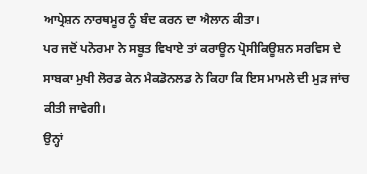ਆਪ੍ਰੇਸ਼ਨ ਨਾਰਥਮੂਰ ਨੂੰ ਬੰਦ ਕਰਨ ਦਾ ਐਲਾਨ ਕੀਤਾ।
ਪਰ ਜਦੋਂ ਪਨੋਰਮਾ ਨੇ ਸਬੂਤ ਵਿਖਾਏ ਤਾਂ ਕਰਾਊਨ ਪ੍ਰੋਸੀਕਿਊਸ਼ਨ ਸਰਵਿਸ ਦੇ ਸਾਬਕਾ ਮੁਖੀ ਲੋਰਡ ਕੇਨ ਮੈਕਡੋਨਲਡ ਨੇ ਕਿਹਾ ਕਿ ਇਸ ਮਾਮਲੇ ਦੀ ਮੁੜ ਜਾਂਚ ਕੀਤੀ ਜਾਵੇਗੀ।
ਉਨ੍ਹਾਂ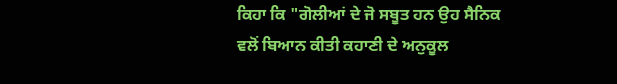ਕਿਹਾ ਕਿ "ਗੋਲੀਆਂ ਦੇ ਜੋ ਸਬੂਤ ਹਨ ਉਹ ਸੈਨਿਕ ਵਲੋਂ ਬਿਆਨ ਕੀਤੀ ਕਹਾਣੀ ਦੇ ਅਨੁਕੂਲ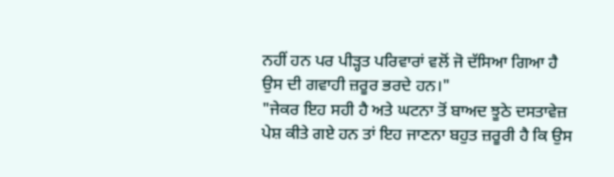ਨਹੀਂ ਹਨ ਪਰ ਪੀੜ੍ਹਤ ਪਰਿਵਾਰਾਂ ਵਲੋਂ ਜੋ ਦੱਸਿਆ ਗਿਆ ਹੈ ਉਸ ਦੀ ਗਵਾਹੀ ਜ਼ਰੂਰ ਭਰਦੇ ਹਨ।"
"ਜੇਕਰ ਇਹ ਸਹੀ ਹੈ ਅਤੇ ਘਟਨਾ ਤੋਂ ਬਾਅਦ ਝੂਠੇ ਦਸਤਾਵੇਜ਼ ਪੇਸ਼ ਕੀਤੇ ਗਏ ਹਨ ਤਾਂ ਇਹ ਜਾਣਨਾ ਬਹੁਤ ਜ਼ਰੂਰੀ ਹੈ ਕਿ ਉਸ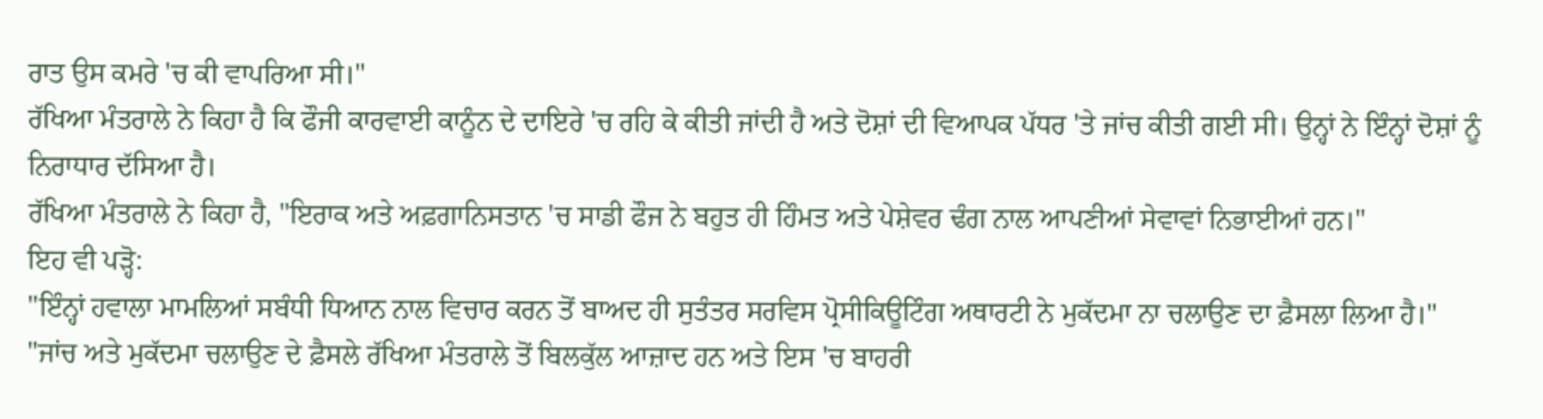ਰਾਤ ਉਸ ਕਮਰੇ 'ਚ ਕੀ ਵਾਪਰਿਆ ਸੀ।"
ਰੱਖਿਆ ਮੰਤਰਾਲੇ ਨੇ ਕਿਹਾ ਹੈ ਕਿ ਫੌਜੀ ਕਾਰਵਾਈ ਕਾਨੂੰਨ ਦੇ ਦਾਇਰੇ 'ਚ ਰਹਿ ਕੇ ਕੀਤੀ ਜਾਂਦੀ ਹੈ ਅਤੇ ਦੋਸ਼ਾਂ ਦੀ ਵਿਆਪਕ ਪੱਧਰ 'ਤੇ ਜਾਂਚ ਕੀਤੀ ਗਈ ਸੀ। ਉਨ੍ਹਾਂ ਨੇ ਇੰਨ੍ਹਾਂ ਦੋਸ਼ਾਂ ਨੂੰ ਨਿਰਾਧਾਰ ਦੱਸਿਆ ਹੈ।
ਰੱਖਿਆ ਮੰਤਰਾਲੇ ਨੇ ਕਿਹਾ ਹੈ, "ਇਰਾਕ ਅਤੇ ਅਫ਼ਗਾਨਿਸਤਾਨ 'ਚ ਸਾਡੀ ਫੌਜ ਨੇ ਬਹੁਤ ਹੀ ਹਿੰਮਤ ਅਤੇ ਪੇਸ਼ੇਵਰ ਢੰਗ ਨਾਲ ਆਪਣੀਆਂ ਸੇਵਾਵਾਂ ਨਿਭਾਈਆਂ ਹਨ।"
ਇਹ ਵੀ ਪੜ੍ਹੋ:
"ਇੰਨ੍ਹਾਂ ਹਵਾਲਾ ਮਾਮਲਿਆਂ ਸਬੰਧੀ ਧਿਆਨ ਨਾਲ ਵਿਚਾਰ ਕਰਨ ਤੋਂ ਬਾਅਦ ਹੀ ਸੁਤੰਤਰ ਸਰਵਿਸ ਪ੍ਰੋਸੀਕਿਊਟਿੰਗ ਅਥਾਰਟੀ ਨੇ ਮੁਕੱਦਮਾ ਨਾ ਚਲਾਉਣ ਦਾ ਫ਼ੈਸਲਾ ਲਿਆ ਹੈ।"
"ਜਾਂਚ ਅਤੇ ਮੁਕੱਦਮਾ ਚਲਾਉਣ ਦੇ ਫ਼ੈਸਲੇ ਰੱਖਿਆ ਮੰਤਰਾਲੇ ਤੋਂ ਬਿਲਕੁੱਲ ਆਜ਼ਾਦ ਹਨ ਅਤੇ ਇਸ 'ਚ ਬਾਹਰੀ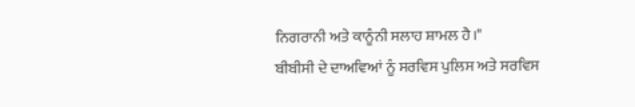ਨਿਗਰਾਨੀ ਅਤੇ ਕਾਨੂੰਨੀ ਸਲਾਹ ਸ਼ਾਮਲ ਹੈ।"
ਬੀਬੀਸੀ ਦੇ ਦਾਅਵਿਆਂ ਨੂੰ ਸਰਵਿਸ ਪੁਲਿਸ ਅਤੇ ਸਰਵਿਸ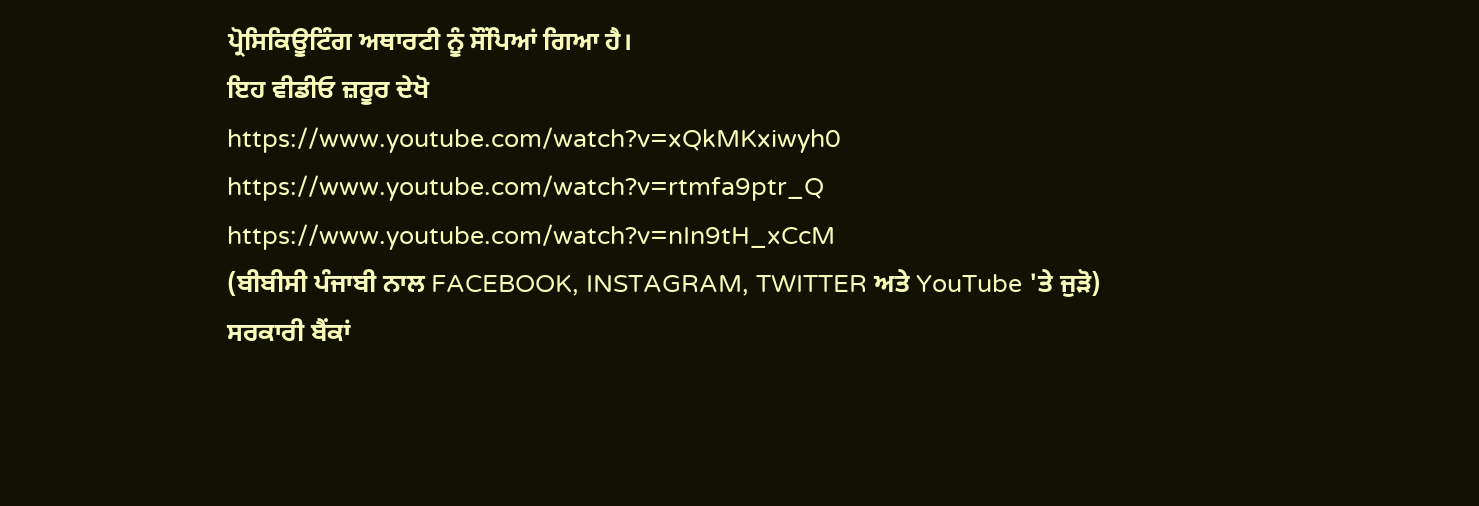ਪ੍ਰੋਸਿਕਿਊਟਿੰਗ ਅਥਾਰਟੀ ਨੂੰ ਸੌਂਪਿਆਂ ਗਿਆ ਹੈ।
ਇਹ ਵੀਡੀਓ ਜ਼ਰੂਰ ਦੇਖੋ
https://www.youtube.com/watch?v=xQkMKxiwyh0
https://www.youtube.com/watch?v=rtmfa9ptr_Q
https://www.youtube.com/watch?v=nIn9tH_xCcM
(ਬੀਬੀਸੀ ਪੰਜਾਬੀ ਨਾਲ FACEBOOK, INSTAGRAM, TWITTER ਅਤੇ YouTube 'ਤੇ ਜੁੜੋ)
ਸਰਕਾਰੀ ਬੈਂਕਾਂ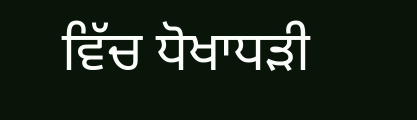ਵਿੱਚ ਧੋਖਾਧੜੀ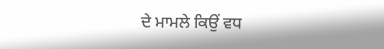ਦੇ ਮਾਮਲੇ ਕਿਉਂ ਵਧ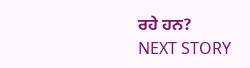ਰਹੇ ਹਨ?
NEXT STORY